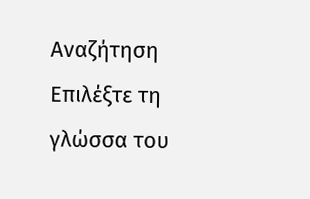Αναζήτηση
Επιλέξτε τη γλώσσα του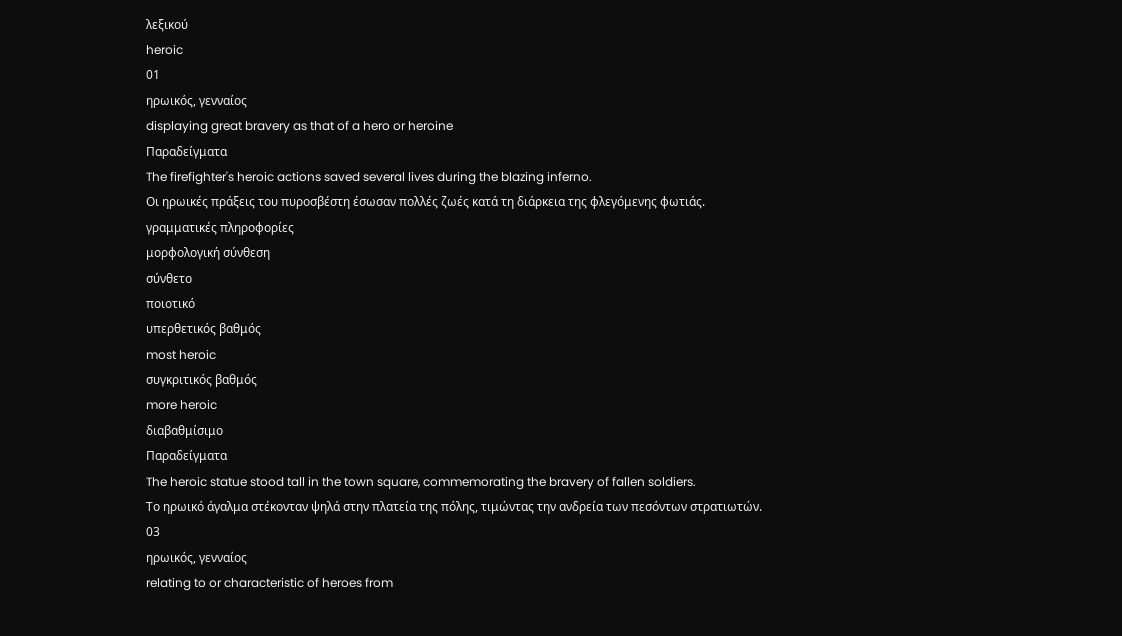λεξικού
heroic
01
ηρωικός, γενναίος
displaying great bravery as that of a hero or heroine
Παραδείγματα
The firefighter's heroic actions saved several lives during the blazing inferno.
Οι ηρωικές πράξεις του πυροσβέστη έσωσαν πολλές ζωές κατά τη διάρκεια της φλεγόμενης φωτιάς.
γραμματικές πληροφορίες
μορφολογική σύνθεση
σύνθετο
ποιοτικό
υπερθετικός βαθμός
most heroic
συγκριτικός βαθμός
more heroic
διαβαθμίσιμο
Παραδείγματα
The heroic statue stood tall in the town square, commemorating the bravery of fallen soldiers.
Το ηρωικό άγαλμα στέκονταν ψηλά στην πλατεία της πόλης, τιμώντας την ανδρεία των πεσόντων στρατιωτών.
03
ηρωικός, γενναίος
relating to or characteristic of heroes from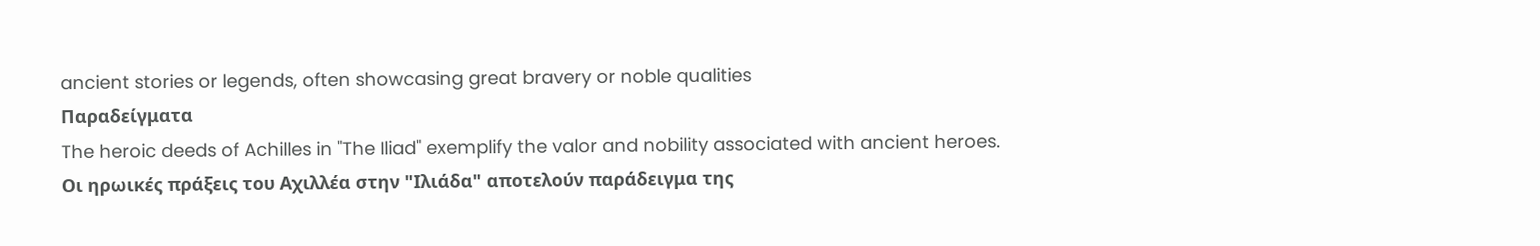ancient stories or legends, often showcasing great bravery or noble qualities
Παραδείγματα
The heroic deeds of Achilles in "The Iliad" exemplify the valor and nobility associated with ancient heroes.
Οι ηρωικές πράξεις του Αχιλλέα στην "Ιλιάδα" αποτελούν παράδειγμα της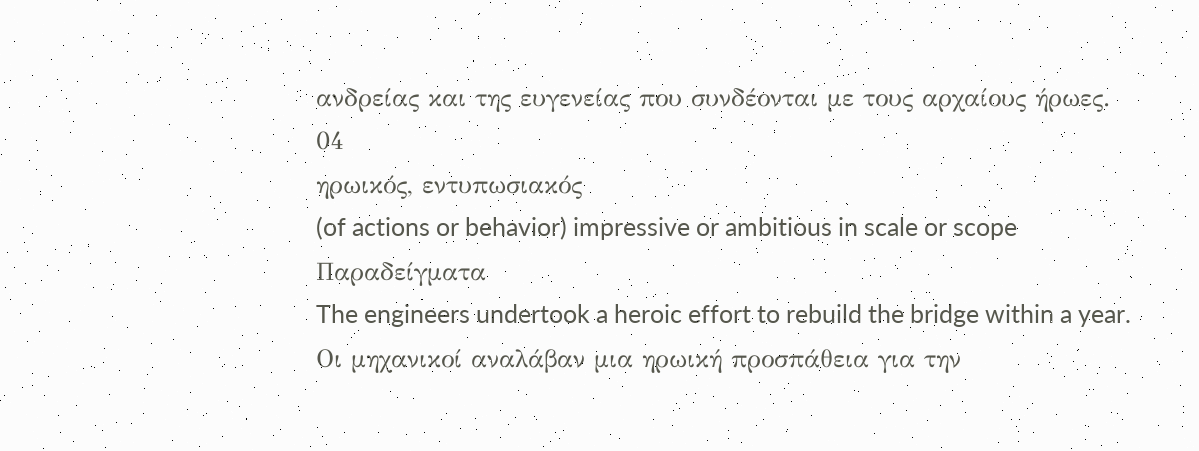ανδρείας και της ευγενείας που συνδέονται με τους αρχαίους ήρωες.
04
ηρωικός, εντυπωσιακός
(of actions or behavior) impressive or ambitious in scale or scope
Παραδείγματα
The engineers undertook a heroic effort to rebuild the bridge within a year.
Οι μηχανικοί αναλάβαν μια ηρωική προσπάθεια για την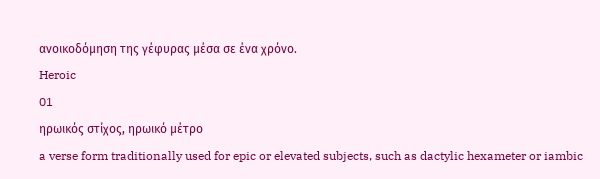ανοικοδόμηση της γέφυρας μέσα σε ένα χρόνο.
Heroic
01
ηρωικός στίχος, ηρωικό μέτρο
a verse form traditionally used for epic or elevated subjects, such as dactylic hexameter or iambic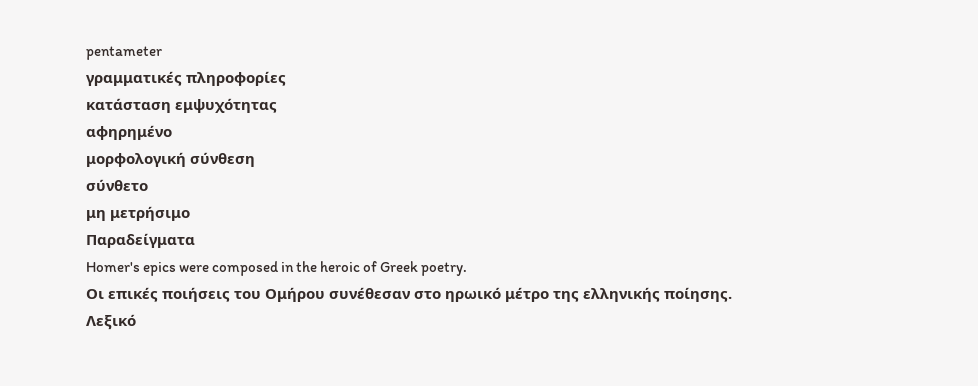pentameter
γραμματικές πληροφορίες
κατάσταση εμψυχότητας
αφηρημένο
μορφολογική σύνθεση
σύνθετο
μη μετρήσιμο
Παραδείγματα
Homer's epics were composed in the heroic of Greek poetry.
Οι επικές ποιήσεις του Ομήρου συνέθεσαν στο ηρωικό μέτρο της ελληνικής ποίησης.
Λεξικό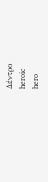Δέντρο
heroic
hero